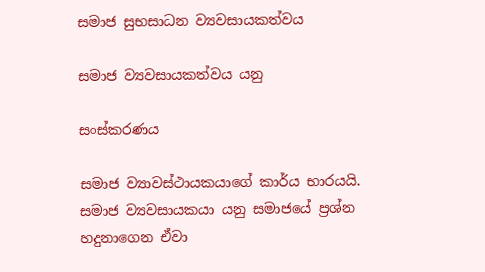සමාජ සුභසාධන ව්‍යවසායකත්වය

සමාජ ව්‍යවසායකත්වය යනු

සංස්කරණය

සමාජ ව්‍යාවස්ථායකයාගේ කාර්ය භාරයයි. සමාජ ව්‍යවසායකයා යනු සමාජයේ ප්‍රශ්න හදුනාගෙන ඒවා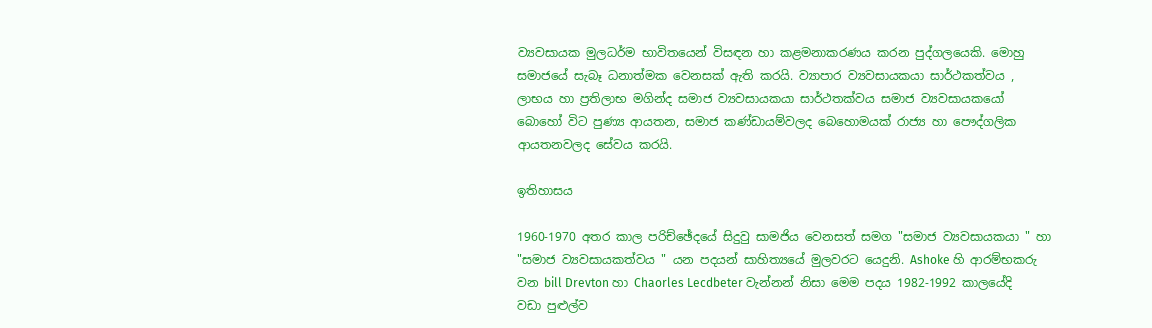ව්‍යවසායක මුලධර්ම භාවිතයෙන් විසඳන හා කළමනාකරණය කරන පුද්ගලයෙකි. මොහු සමාජයේ සැබෑ ධනාත්මක වෙනසක් ඇති කරයි. ව්‍යාපාර ව්‍යවසායකයා සාර්ථකත්වය , ලාභය හා ප්‍රතිලාභ මගින්ද සමාජ ව්‍යවසායකයා සාර්ථතක්වය සමාජ ව්‍යවසායකයෝ බොහෝ විට පුණ්‍ය ආයතන, සමාජ කණ්ඩායම්වලද බෙහොමයක් රාජ්‍ය හා පෞද්ගලික ආයතනවලද සේවය කරයි.

ඉතිහාසය

1960-1970 අතර කාල පරිච්ඡේදයේ සිදුවු සාමජිය වෙනසත් සමග "සමාජ ව්‍යවසායකයා " හා "සමාජ ව්‍යවසායකත්වය " යන පදයන් සාහිත්‍යයේ මුලවරට යෙදුනි. Ashoke හි ආරම්භකරු වන bill Drevton හා Chaorles Lecdbeter වැන්නන් නිසා මෙම පදය 1982-1992 කාලයේදි වඩා පුළුල්ව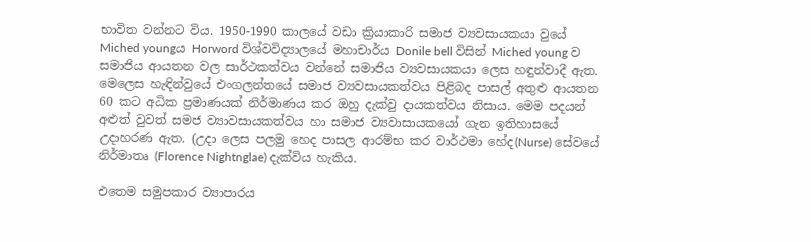භාවිත වන්නට විය. 1950-1990 කාලයේ වඩා ක්‍රියාකාරි සමාජ ව්‍යවසායකයා වුයේ Miched youngය Horword විශ්වවිද්‍යාලයේ මහාචාර්ය Donile bell විසින් Miched young ව සමාජිය ආයතන වල සාර්ථකත්වය වන්නේ සමාජිය ව්‍යවසායකයා ලෙස හඳුන්වාදී ඇත. මෙලෙස හැඳින්වුයේ එංගලන්තයේ සමාජ ව්‍යවසායකත්වය පිළිබද පාසල් අතුළු ආයතන 60 කට අධික ප්‍රමාණයක් නිර්මාණය කර ඔහු දැක්වු දායකත්වය නිසාය. මෙම පදයන් අළුත් වුවත් සමජ ව්‍යාවසායකත්වය හා සමාජ ව්‍යවාසායකයෝ ගැන ඉතිහාසයේ උදාහරණ ඇත. (උදා ලෙස පලමු හෙද පාසල ආරම්භ කර වාර්ථමා හේද(Nurse) සේවයේ නිර්මාතෘ (Florence Nightnglae) දැක්විය හැකිය.

එතෙම සමුපකාර ව්‍යාපාරය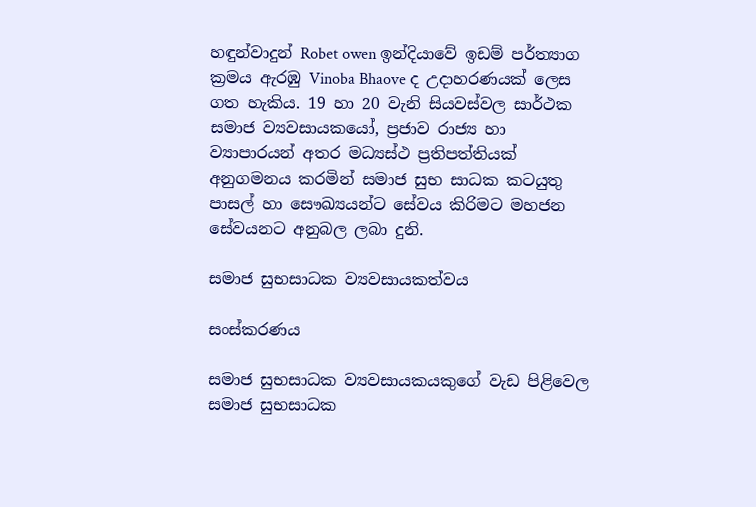හඳුන්වාදුන් Robet owen ඉන්දියාවේ ඉඩම් පර්ත්‍යාග ක්‍රමය ඇරඹු Vinoba Bhaove ද උදාහරණයක් ලෙස ගත හැකිය. 19 හා 20 වැනි සියවස්වල සාර්ථක සමාජ ව්‍යවසායකයෝ, ප්‍රජාව රාජ්‍ය හා ව්‍යාපාරයන් අතර මධ්‍යස්ථ ප්‍රතිපත්තියක් අනුගමනය කරමින් සමාජ සුභ සාධක කටයුතු පාසල් හා සෞඛ්‍යයන්ට සේවය කිරිමට මහජන සේවයනට අනුබල ලබා දුනි.

සමාජ සුභසාධක ව්‍යවසායකත්වය

සංස්කරණය

සමාජ සුභසාධක ව්‍යවසායකයකුගේ වැඩ පිළිවෙල සමාජ සුභසාධක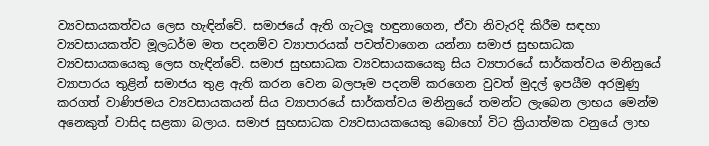ව්‍යවසායකත්වය ලෙස හැඳින්වේ. සමාජයේ ඇති ගැටලූ හඳුනාගෙන, ඒවා නිවැරදි කිරීම සඳහා ව්‍යවසායකත්ව මූලධර්ම මත පදනම්ව ව්‍යාපාරයක් පවත්වාගෙන යන්නා සමාජ සුභසාධක ව්‍යවසායකයෙකු ලෙස හැඳින්වේ. සමාජ සුභසාධක ව්‍යවසායකයෙකු සිය ව්‍යපාරයේ සාර්කත්වය මනිනුයේ ව්‍යාපාරය තුළින් සමාජය තුළ ඇති කරන වෙන බලපෑම පදනම් කරගෙන වුවත් මුදල් ඉපයීම අරමුණු කරගත් වාණිජමය ව්‍යවසායකයන් සිය ව්‍යාපාරයේ සාර්කත්වය මනිනුයේ තමන්ට ලැබෙන ලාභය මෙන්ම අනෙකුත් වාසිද සළකා බලාය. සමාජ සුභසාධක ව්‍යවසායකයෙකු බොහෝ විට ක්‍රියාත්මක වනුයේ ලාභ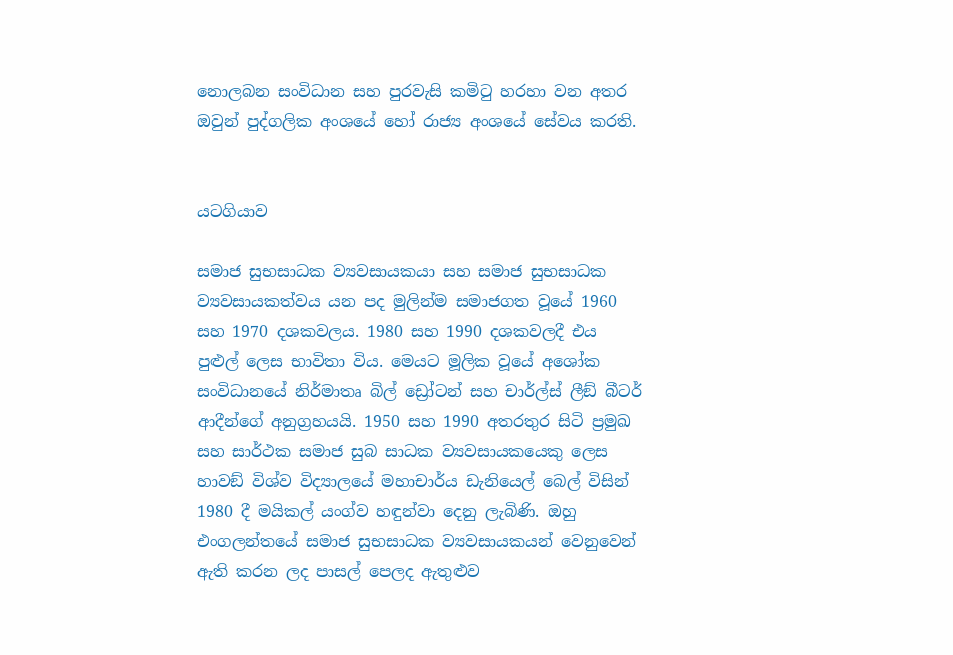නොලබන සංවිධාන සහ පුරවැසි කමිටු හරහා වන අතර ඔවුන් පුද්ගලික අංශයේ හෝ රාජ්‍ය අංශයේ සේවය කරති.


යටගියාව

සමාජ සුභසාධක ව්‍යවසායකයා සහ සමාජ සුභසාධක ව්‍යවසායකත්වය යන පද මුලින්ම සමාජගත වූයේ 1960 සහ 1970 දශකවලය. 1980 සහ 1990 දශකවලදී එය පුළුල් ලෙස භාවිතා විය. මෙයට මූලික වූයේ අශෝක සංවිධානයේ නිර්මාතෘ බිල් ඩ්‍රෝටන් සහ චාර්ල්ස් ලීඞ් බීටර් ආදීන්ගේ අනුග්‍රහයයි. 1950 සහ 1990 අතරතුර සිටි ප්‍රමුඛ සහ සාර්ථක සමාජ සුබ සාධක ව්‍යවසායකයෙකු ලෙස හාවඞ් විශ්ව විද්‍යාලයේ මහාචාර්ය ඩැනියෙල් බෙල් විසින් 1980 දී මයිකල් යංග්ව හඳුන්වා දෙනු ලැබිණි. ඔහු එංගලන්තයේ සමාජ සුභසාධක ව්‍යවසායකයන් වෙනුවෙන් ඇති කරන ලද පාසල් පෙලද ඇතුළුව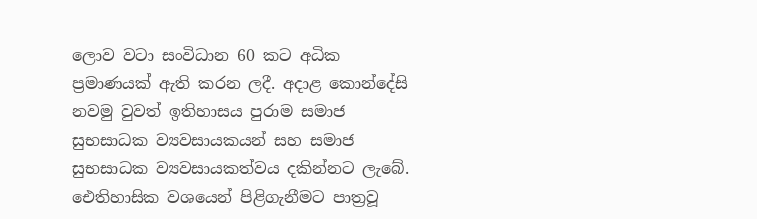ලොව වටා සංවිධාන 60 කට අධික ප්‍රමාණයක් ඇති කරන ලදී. අදාළ කොන්දේසි නවමු වුවත් ඉතිහාසය පුරාම සමාජ සුභසාධක ව්‍යවසායකයන් සහ සමාජ සුභසාධක ව්‍යවසායකත්වය දකින්නට ලැබේ. ඓතිහාසික වශයෙන් පිළිගැනීමට පාත්‍රවූ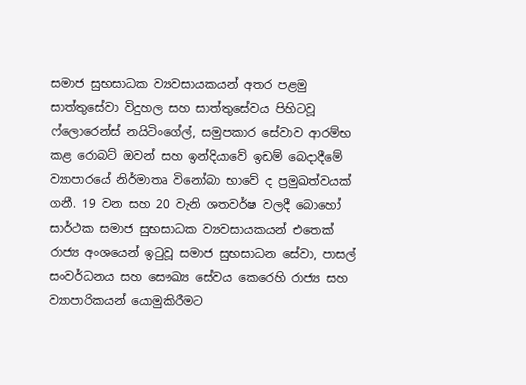සමාජ සුභසාධක ව්‍යවසායකයන් අතර පළමු සාත්තුසේවා විදුහල සහ සාත්තුසේවය පිහිටවූ ෆ්ලොරෙන්ස් නයිටිංගේල්, සමුපකාර සේවාව ආරම්භ කළ රොබට් ඔවන් සහ ඉන්දියාවේ ඉඩම් බෙදාදීමේ ව්‍යාපාරයේ නිර්මාතෘ විනෝබා භාවේ ද ප්‍රමුඛත්වයක් ගනී. 19 වන සහ 20 වැනි ශතවර්ෂ වලදී බොහෝ සාර්ථක සමාජ සුභසාධක ව්‍යවසායකයන් එතෙක් රාජ්‍ය අංශයෙන් ඉටුවූ සමාජ සුභසාධන සේවා, පාසල් සංවර්ධනය සහ සෞඛ්‍ය සේවය කෙරෙහි රාජ්‍ය සහ ව්‍යාපාරිකයන් යොමුකිරීමට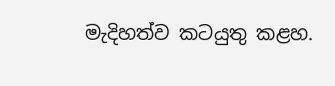මැදිහත්ව කටයුතු කළහ.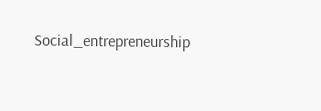Social_entrepreneurship